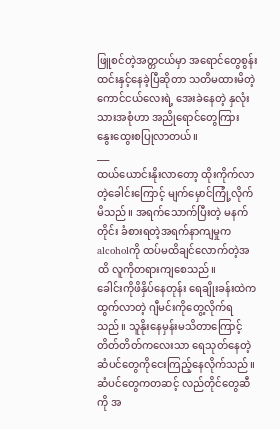ဖြူစင်တဲ့အတ္တငယ်မှာ အရောင်တွေစွန်းထင်းနှင့်နေခဲ့ပြီဆိုတာ သတိမထားမိတဲ့ ကောင်ငယ်လေးရဲ့ အေးခဲနေတဲ့ နှလုံးသားအစုံဟာ အညိုရောင်တွေကြား နွေးထွေးစပြုလာတယ်။
___
ထယ်ယောင်းနိုးလာတော့ ထိုးကိုက်လာတဲ့ခေါင်းကြောင့် မျက်မှောင်ကြုံ့လိုက်မိသည်။ အရက်သောက်ပြီးတဲ့ မနက်တိုင်း ခံစားရတဲ့အရက်နာကျမှုက alcoholကို ထပ်မထိချင်လောက်တဲ့အထိ လူကိုတရားကျစေသည်။
ခေါင်းကိုဖိနှိပ်နေတုန်း ရေချိုးခန်းထဲကထွက်လာတဲ့ ဂျီမင်းကိုတွေ့လိုက်ရသည်။ သူနိုးနေမှန်းမသိတာကြောင့် တိတ်တိတ်ကလေးသာ ရေသုတ်နေတဲ့ ဆံပင်တွေကိုငေးကြည့်နေလိုက်သည်။ ဆံပင်တွေကတဆင့် လည်တိုင်တွေဆီကို အ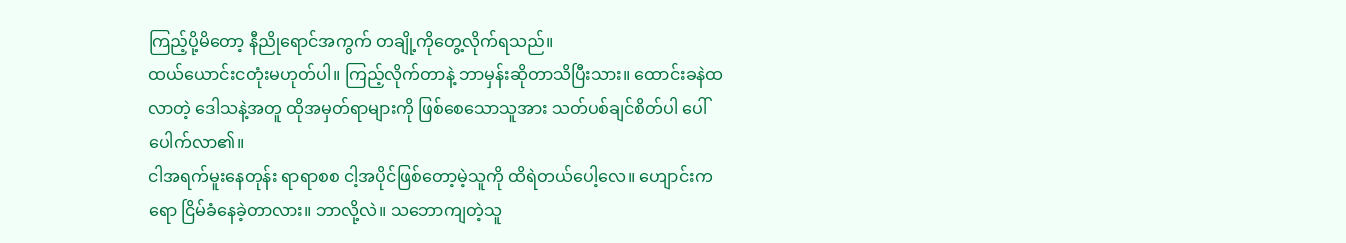ကြည့်ပို့မိတော့ နီညိုရောင်အကွက် တချို့ကိုတွေ့လိုက်ရသည်။
ထယ်ယောင်းငတုံးမဟုတ်ပါ။ ကြည့်လိုက်တာနဲ့ ဘာမှန်းဆိုတာသိပြီးသား။ ထောင်းခနဲထလာတဲ့ ဒေါသနဲ့အတူ ထိုအမှတ်ရာများကို ဖြစ်စေသောသူအား သတ်ပစ်ချင်စိတ်ပါ ပေါ်ပေါက်လာ၏။
ငါအရက်မူးနေတုန်း ရာရာစစ ငါ့အပိုင်ဖြစ်တော့မဲ့သူကို ထိရဲတယ်ပေါ့လေ။ ဟျောင်းကရော ငြိမ်ခံနေခဲ့တာလား။ ဘာလို့လဲ။ သဘောကျတဲ့သူ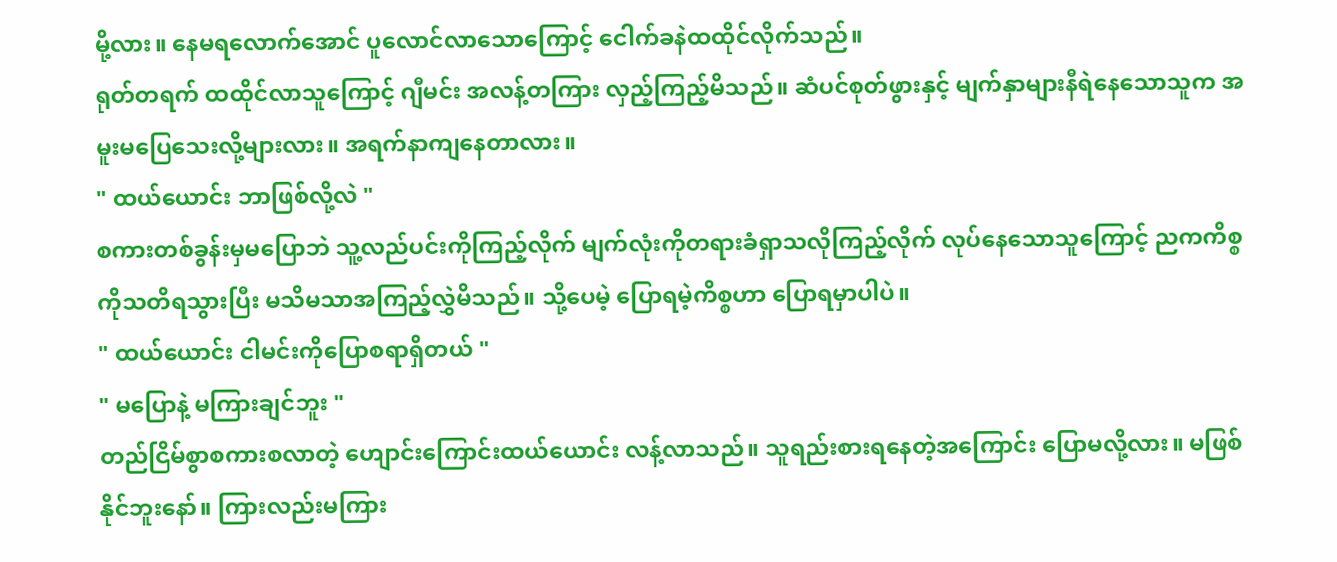မို့လား။ နေမရလောက်အောင် ပူလောင်လာသောကြောင့် ငေါက်ခနဲထထိုင်လိုက်သည်။
ရုတ်တရက် ထထိုင်လာသူကြောင့် ဂျီမင်း အလန့်တကြား လှည့်ကြည့်မိသည်။ ဆံပင်စုတ်ဖွားနှင့် မျက်နှာများနီရဲနေသောသူက အမူးမပြေသေးလို့များလား။ အရက်နာကျနေတာလား။
" ထယ်ယောင်း ဘာဖြစ်လို့လဲ "
စကားတစ်ခွန်းမှမပြောဘဲ သူ့လည်ပင်းကိုကြည့်လိုက် မျက်လုံးကိုတရားခံရှာသလိုကြည့်လိုက် လုပ်နေသောသူကြောင့် ညကကိစ္စကိုသတိရသွားပြီး မသိမသာအကြည့်လွှဲမိသည်။ သို့ပေမဲ့ ပြောရမဲ့ကိစ္စဟာ ပြောရမှာပါပဲ။
" ထယ်ယောင်း ငါမင်းကိုပြောစရာရှိတယ် "
" မပြောနဲ့ မကြားချင်ဘူး "
တည်ငြိမ်စွာစကားစလာတဲ့ ဟျောင်းကြောင်းထယ်ယောင်း လန့်လာသည်။ သူရည်းစားရနေတဲ့အကြောင်း ပြောမလို့လား။ မဖြစ်နိုင်ဘူးနော်။ ကြားလည်းမကြား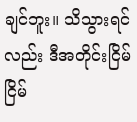ချင်ဘူး။ သိသွားရင်လည်း ဒီအတိုင်းငြိမ်ငြိမ်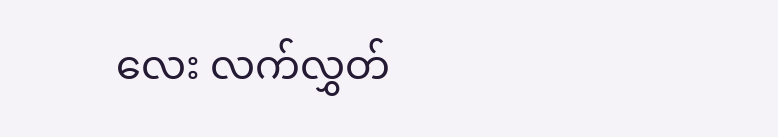လေး လက်လွှတ်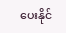ပေးနိုင်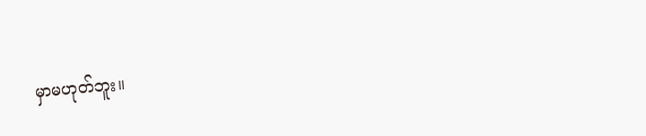မှာမဟုတ်ဘူး။